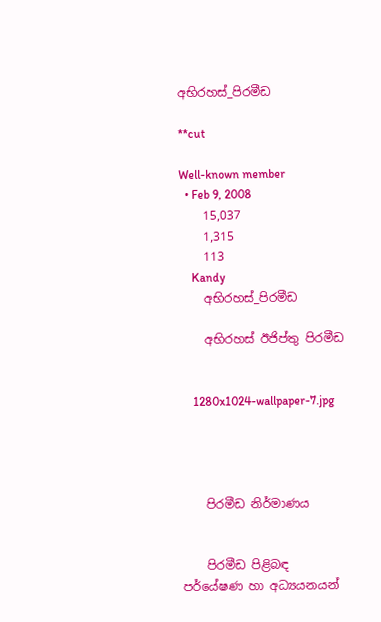අභිරහස්_පිරමීඩ

**cut

Well-known member
  • Feb 9, 2008
    15,037
    1,315
    113
    Kandy
    අභිරහස්_පිරමීඩ

    අභිරහස් ඊජිප්තු පිරමීඩ


    1280x1024-wallpaper-7.jpg




    පිරමීඩ නිර්මාණය


    පිරමීඩ පිළිබඳ පර්යේෂණ හා අධ්‍යයනයන්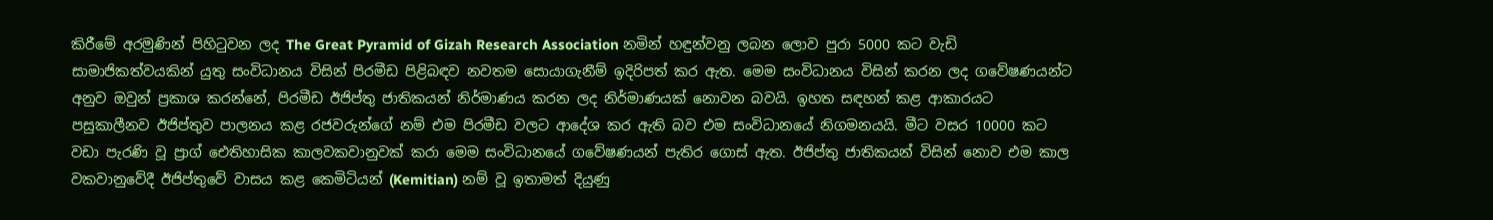කිරීමේ අරමුණින් පිහිටුවන ලද The Great Pyramid of Gizah Research Association නමින් හඳුන්වනු ලබන ලොව පුරා 5000 කට වැඩි සාමාජිකත්වයකින් යුතු සංවිධානය විසින් පිරමීඩ පිළිබඳව නවතම සොයාගැනීම් ඉදිරිපත් කර ඇත. මෙම සංවිධානය විසින් කරන ලද ගවේෂණයන්ට අනුව ඔවුන් ප්‍රකාශ කරන්නේ, පිරමීඩ ඊජිප්තු ජාතිකයන් නිර්මාණය කරන ලද නිර්මාණයක් නොවන බවයි. ඉහත සඳහන් කළ ආකාරයට පසුකාලීනව ඊජිප්තුව පාලනය කළ රජවරුන්ගේ නම් එම පිරමීඩ වලට ආදේශ කර ඇති බව එම සංවිධානයේ නිගමනයයි. මීට වසර 10000 කට වඩා පැරණි වූ ප්‍රාග් ඓතිහාසික කාලවකවානුවක් කරා මෙම සංවිධානයේ ගවේෂණයන් පැතිර ගොස් ඇත. ඊජිප්තු ජාතිකයන් විසින් නොව එම කාල වකවානුවේදී ඊජිප්තුවේ වාසය කළ කෙමිටියන් (Kemitian) නම් වූ ඉතාමත් දියුණු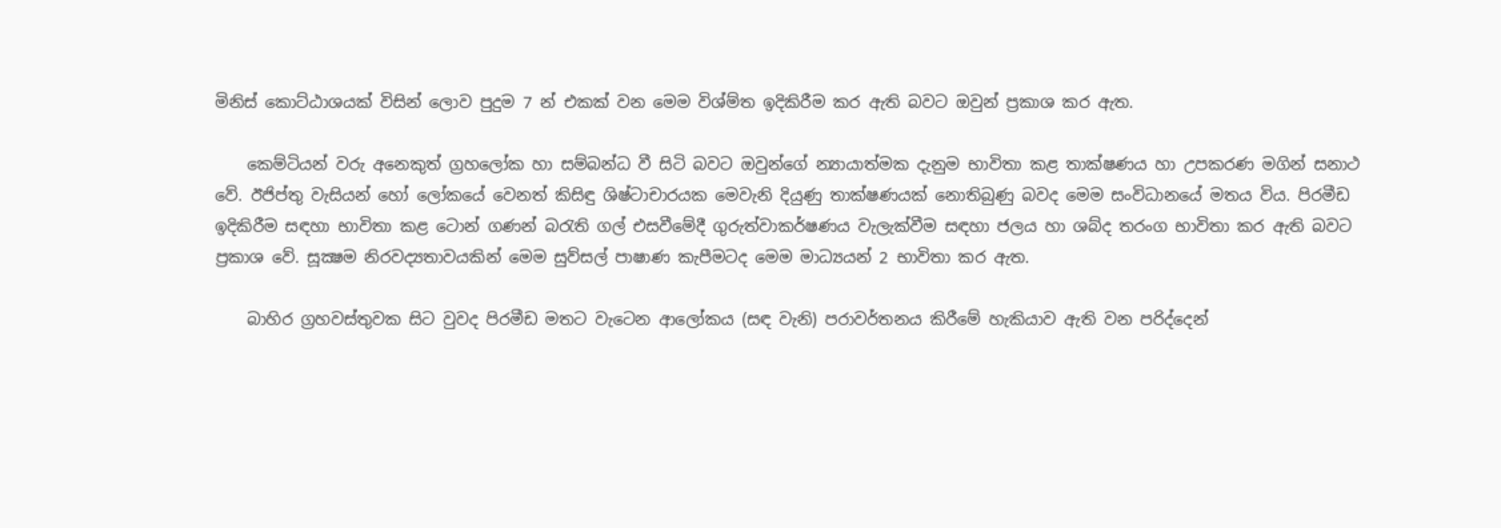මිනිස් කොට්ඨාශයක් විසින් ලොව පුදුම 7 න් එකක් වන මෙම විශ්ම්ත ඉදිකිරීම කර ඇති බවට ඔවුන් ප්‍රකාශ කර ඇත.

    කෙම්ටියන් වරු අනෙකුත් ග්‍රහලෝක හා සම්බන්ධ වී සිටි බවට ඔවුන්ගේ න්‍යායාත්මක දැනුම භාවිතා කළ තාක්ෂණය හා උපකරණ මගින් සනාථ වේ. ඊජිප්තු වැසියන් හෝ ලෝකයේ වෙනත් කිසිඳු ශිෂ්ටාචාරයක මෙවැනි දියුණු තාක්ෂණයක් නොතිබුණු බවද මෙම සංවිධානයේ මතය විය. පිරමීඩ ඉදිකිරීම සඳහා භාවිතා කළ ටොන් ගණන් බරැති ගල් එසවීමේදී ගුරුත්වාකර්ෂණය වැලැක්වීම සඳහා ජලය හා ශබ්ද තරංග භාවිතා කර ඇති බවට ප්‍රකාශ වේ. සූක්‍ෂම නිරවද්‍යතාවයකින් මෙම සුව්සල් පාෂාණ කැපීමටද මෙම මාධ්‍යයන් 2 භාවිතා කර ඇත.

    බාහිර ග්‍රහවස්තුවක සිට වුවද පිරමීඩ මතට වැටෙන ආලෝකය (සඳ වැනි) පරාවර්තනය කිරීමේ හැකියාව ඇති වන පරිද්දෙන්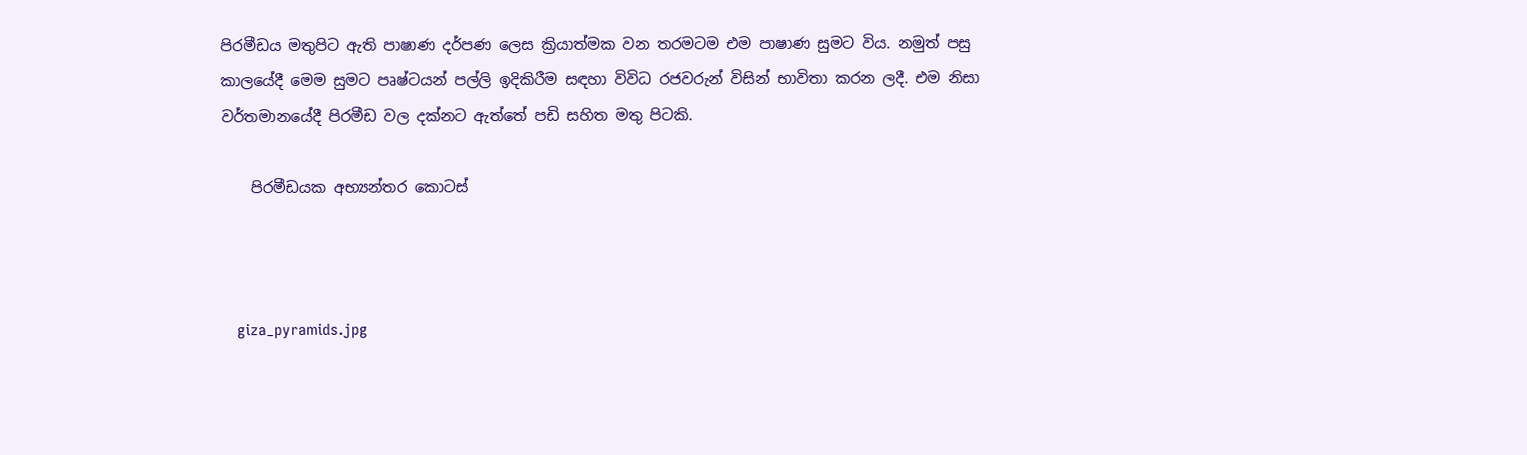පිරමීඩය මතුපිට ඇති පාෂාණ දර්පණ ලෙස ක්‍රියාත්මක වන තරමටම එම පාෂාණ සුමට විය. නමුත් පසු කාලයේදී මෙම සුමට පෘෂ්ටයන් පල්ලි ඉදිකිරීම සඳහා විවිධ රජවරුන් විසින් භාවිතා කරන ලදී. එම නිසා වර්තමානයේදී පිරමීඩ වල දක්නට ඇත්තේ පඩි සහිත මතු පිටකි.

    පිරමීඩයක අභ්‍යන්තර කොටස්



    giza_pyramids.jpg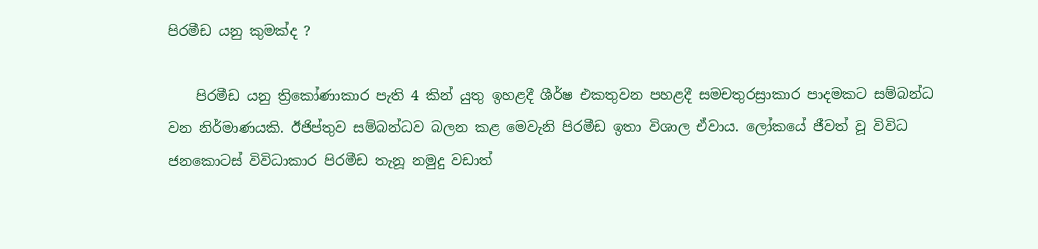පිරමීඩ යනු කුමක්ද ?

    පිරමීඩ යනු ත්‍රිකෝණාකාර පැති 4 කින් යුතු ඉහළදී ශීර්ෂ එකතුවන පහළදී සමචතුරස්‍රාකාර පාදමකට සම්බන්ධ වන නිර්මාණයකි. ඊජිප්තුව සම්බන්ධව බලන කළ මෙවැනි පිරමීඩ ඉතා විශාල ඒවාය. ලෝකයේ ජීවත් වූ විවිධ ජනකොටස් විවිධාකාර පිරමීඩ තැනූ නමුදු වඩාත්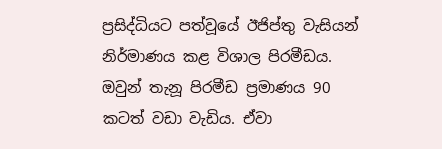ප්‍රසිද්ධියට පත්වූයේ ඊජිප්තු වැසියන් නිර්මාණය කළ විශාල පිරමීඩය. ඔවුන් තැනූ පිරමීඩ ප්‍රමාණය 90 කටත් වඩා වැඩිය. ඒවා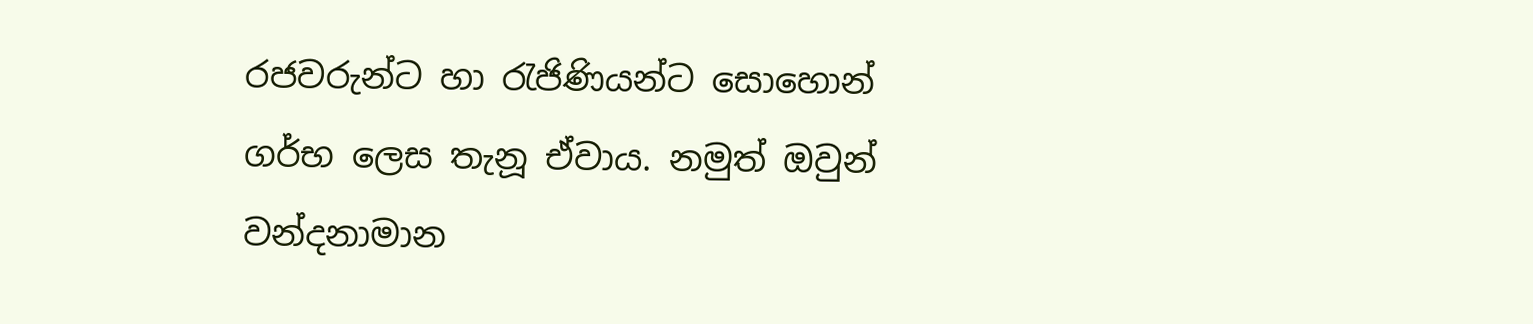රජවරුන්ට හා රැජිණියන්ට සොහොන් ගර්භ ලෙස තැනූ ඒවාය. නමුත් ඔවුන් වන්දනාමාන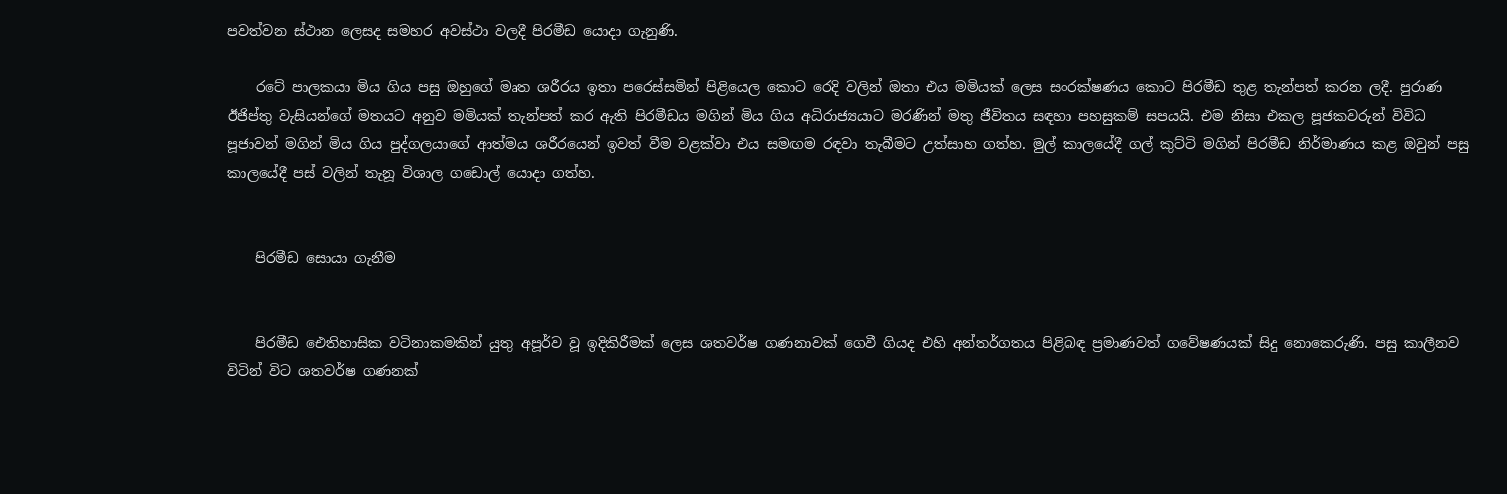පවත්වන ස්ථාන ලෙසද සමහර අවස්ථා වලදී පිරමීඩ යොදා ගැනුණි.

    රටේ පාලකයා මිය ගිය පසු ඔහුගේ මෘත ශරීරය ඉතා පරෙස්සමින් පිළියෙල කොට රෙදි වලින් ඔතා එය මමියක් ලෙස සංරක්ෂණය කොට පිරමීඩ තුළ තැන්පත් කරන ලදී. පුරාණ ඊජිප්තු වැසියන්ගේ මතයට අනුව මමියක් තැන්පත් කර ඇති පිරමීඩය මගින් මිය ගිය අධිරාජ්‍යයාට මරණින් මතු ජීවිතය සඳහා පහසුකම් සපයයි. එම නිසා එකල පූජකවරුන් විවිධ පූජාවන් මගින් මිය ගිය පුද්ගලයාගේ ආත්මය ශරීරයෙන් ඉවත් වීම වළක්වා එය සමඟම රඳවා තැබීමට උත්සාහ ගත්හ. මුල් කාලයේදී ගල් කුට්ටි මගින් පිරමීඩ නිර්මාණය කළ ඔවුන් පසු කාලයේදී පස් වලින් තැනූ විශාල ගඩොල් යොදා ගත්හ.


    පිරමීඩ සොයා ගැනීම


    පිරමීඩ ඓතිහාසික වටිනාකමකින් යුතු අපූර්ව වූ ඉදිකිරීමක් ලෙස ශතවර්ෂ ගණනාවක් ගෙවී ගියද එහි අන්තර්ගතය පිළිබඳ ප්‍රමාණවත් ගවේෂණයක් සිදු නොකෙරුණි. පසු කාලීනව විටින් විට ශතවර්ෂ ගණනක්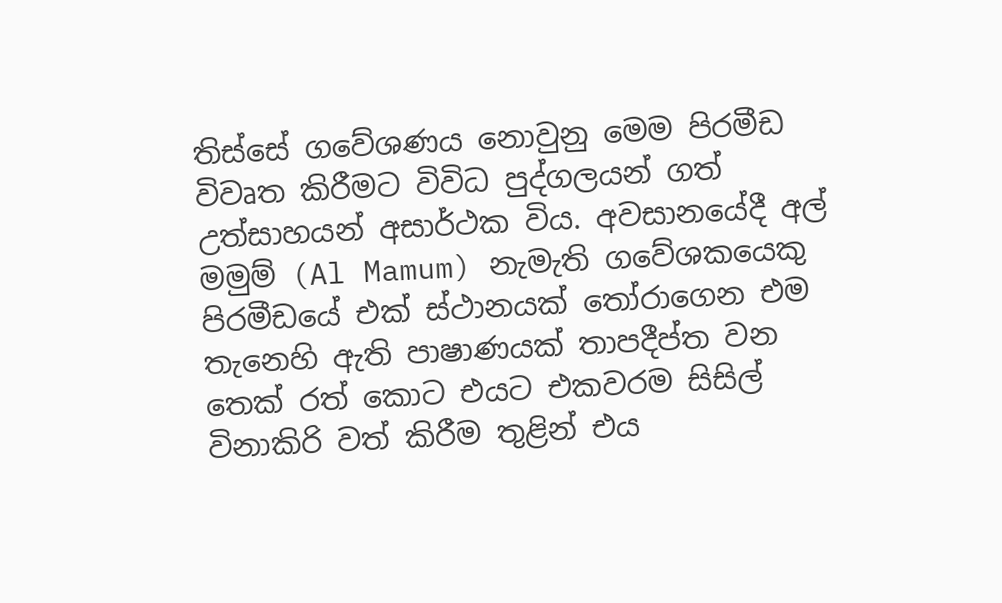තිස්සේ ගවේශණය නොවුනු මෙම පිරමීඩ විවෘත කිරීමට විවිධ පුද්ගලයන් ගත් උත්සාහයන් අසාර්ථක විය. අවසානයේදී අල් මමුම් (Al Mamum) නැමැති ගවේශකයෙකු පිරමීඩයේ එක් ස්ථානයක් තෝරාගෙන එම තැනෙහි ඇති පාෂාණයක් තාපදීප්ත වන තෙක් රත් කොට එයට එකවරම සිසිල් විනාකිරි වත් කිරීම තුළින් එය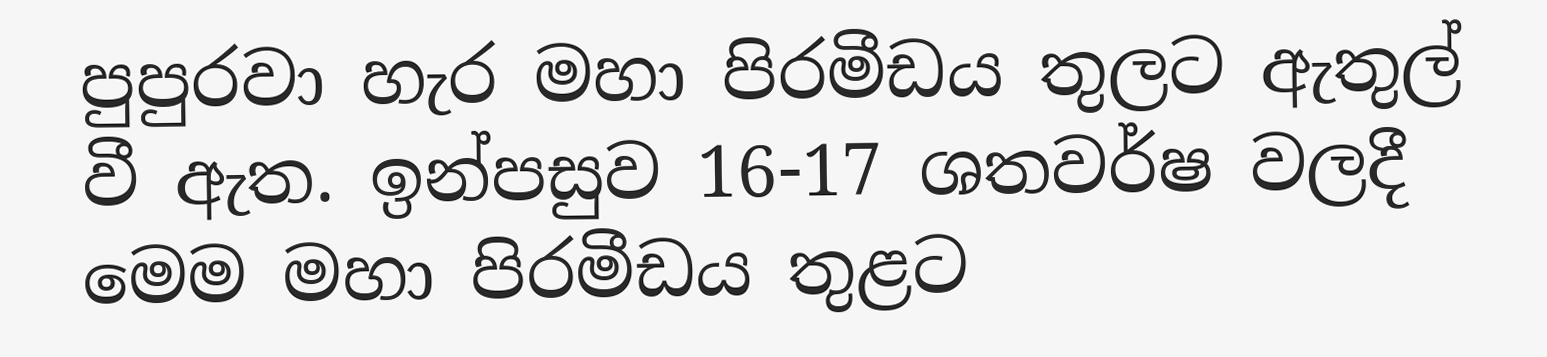පුපුරවා හැර මහා පිරමීඩය තුලට ඇතුල් වී ඇත. ඉන්පසුව 16-17 ශතවර්ෂ වලදී මෙම මහා පිරමීඩය තුළට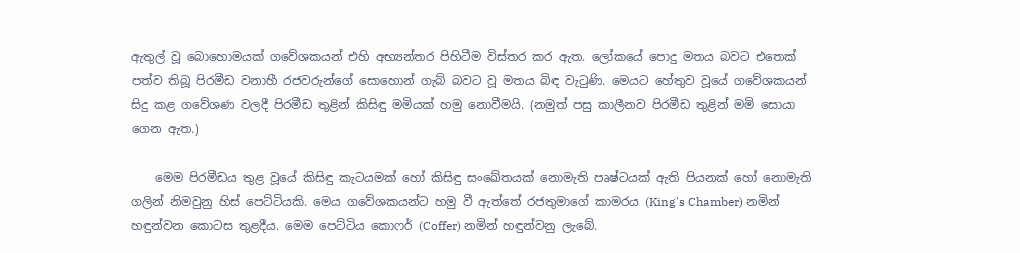ඇතුල් වූ බොහොමයක් ගවේශකයන් එහි අභ්‍යන්තර පිහිටීම විස්තර කර ඇත. ලෝකයේ පොදු මතය බවට එතෙක් පත්ව තිබූ පිරමීඩ වනාහී රජවරුන්ගේ සොහොන් ගැබ් බවට වූ මතය බිඳ වැටුණි. මෙයට හේතුව වූයේ ගවේශකයන් සිදු කළ ගවේශණ වලදී පිරමීඩ තුළින් කිසිඳු මමියක් හමු නොවීමයි. (නමුත් පසු කාලීනව පිරමීඩ තුළින් මමි සොයා ගෙන ඇත.)

    මෙම පිරමීඩය තුළ වූයේ කිසිඳු කැටයමක් හෝ කිසිඳු සංඛේතයක් නොමැති පෘෂ්ටයක් ඇති පියනක් හෝ නොමැති ගලින් නිමවුනු හිස් පෙට්ටියකි. මෙය ගවේශකයන්ට හමු වී ඇත්තේ රජතුමාගේ කාමරය (King's Chamber) නමින් හඳුන්වන කොටස තුළදීය. මෙම පෙට්ටිය කොෆර් (Coffer) නමින් හඳුන්වනු ලැබේ.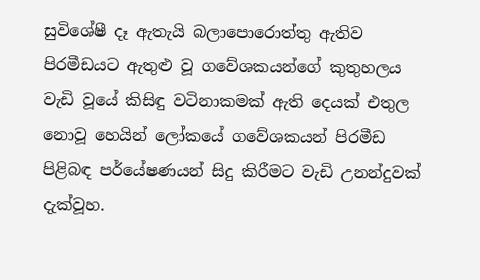සුවිශේෂී දෑ ඇතැයි බලාපොරොත්තු ඇතිව පිරමීඩයට ඇතුළු වූ ගවේශකයන්ගේ කුතුහලය වැඩි වූයේ කිසිඳු වටිනාකමක් ඇති දෙයක් එතුල නොවූ හෙයින් ලෝකයේ ගවේශකයන් පිරමීඩ පිළිබඳ පර්යේෂණයන් සිදු කිරීමට වැඩි උනන්දුවක් දැක්වූහ.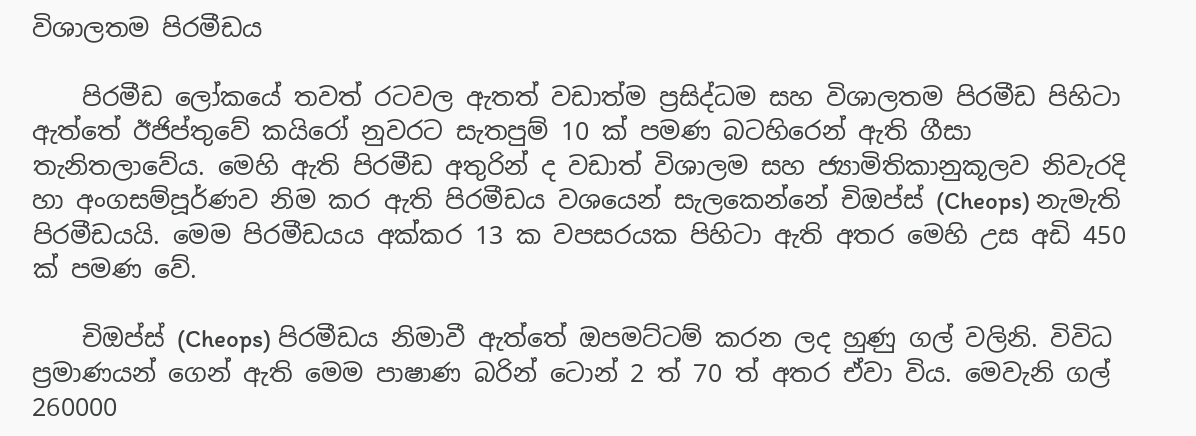විශාලතම පිරමීඩය

    පිරමීඩ ලෝකයේ තවත් රටවල ඇතත් වඩාත්ම ප්‍රසිද්ධම සහ විශාලතම පිරමීඩ පිහිටා ඇත්තේ ඊජිප්තුවේ කයිරෝ නුවරට සැතපුම් 10 ක් පමණ බටහිරෙන් ඇති ගීසා තැනිතලාවේය. මෙහි ඇති පිරමීඩ අතුරින් ද වඩාත් විශාලම සහ ජ්‍යාමිතිකානුකූලව නිවැරදි හා අංගසම්පූර්ණව නිම කර ඇති පිරමීඩය වශයෙන් සැලකෙන්නේ චිඔප්ස් (Cheops) නැමැති පිරමීඩයයි. මෙම පිරමීඩයය අක්කර 13 ක වපසරයක පිහිටා ඇති අතර මෙහි උස අඩි 450 ක් පමණ වේ.

    චිඔප්ස් (Cheops) පිරමීඩය නිමාවී ඇත්තේ ඔපමට්ටම් කරන ලද හුණු ගල් වලිනි. විවිධ ප්‍රමාණයන් ගෙන් ඇති මෙම පාෂාණ බරින් ටොන් 2 ත් 70 ත් අතර ඒවා විය. මෙවැනි ගල් 260000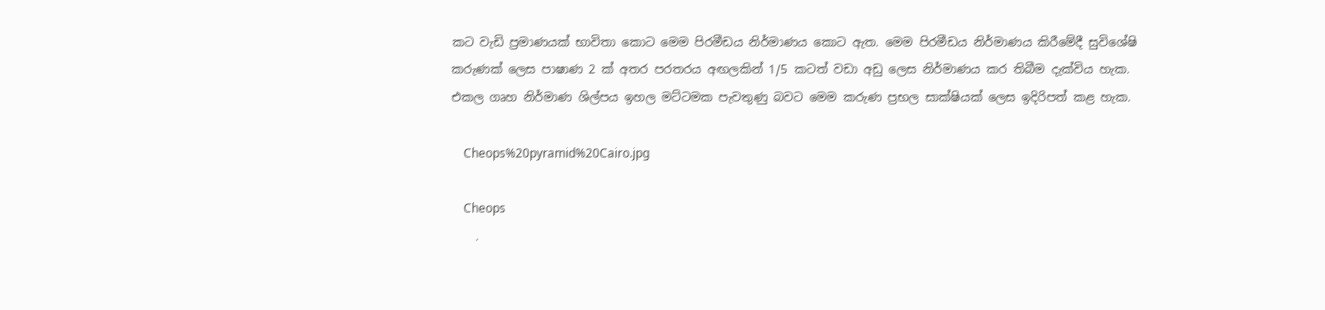කට වැඩි ප්‍රමාණයක් භාවිතා කොට මෙම පිරමීඩය නිර්මාණය කොට ඇත. මෙම පිරමීඩය නිර්මාණය කිරීමේදී සුවිශේෂි කරුණක් ලෙස පාෂාණ 2 ක් අතර පරතරය අඟලකින් 1/5 කටත් වඩා අඩු ලෙස නිර්මාණය කර තිබීම දැක්විය හැක. එකල ගෘහ නිර්මාණ ශිල්පය ඉහල මට්ටමක පැවතුණු බවට මෙම කරුණ ප්‍රභල සාක්ෂියක් ලෙස ඉදිරිපත් කළ හැක.

    Cheops%20pyramid%20Cairo.jpg

    Cheops
    .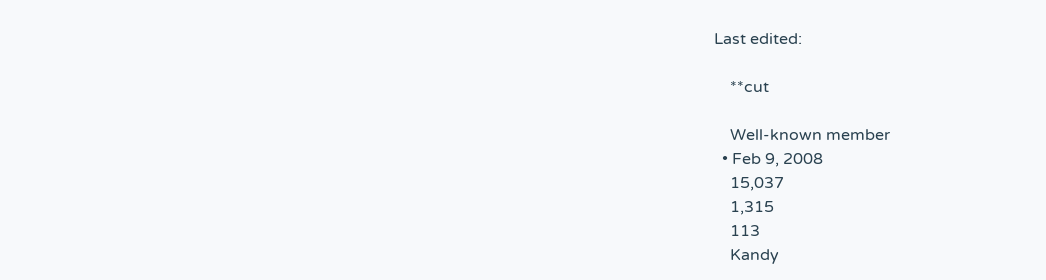Last edited:

    **cut

    Well-known member
  • Feb 9, 2008
    15,037
    1,315
    113
    Kandy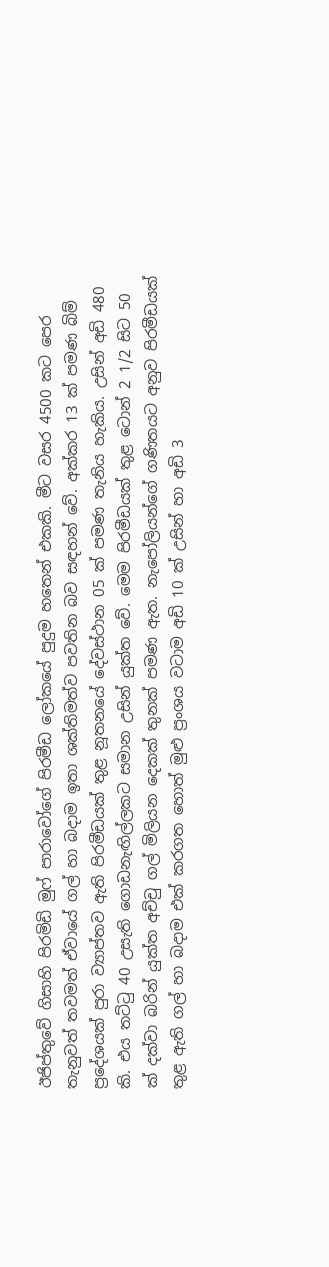ඊජිප්තුවේ ගිසාහි පිරමිඩි මුෆ් පාරාවෝගේ පිරමීඩ ලෝකයේ පුදුම හතෙන් එකකි. මීට වසර 4500 කට පෙර තැනුවත් තවමත් ඒවායේ ගල් හා බදාම ඉතා ශක්‌තිමත්ව පවතින බව සඳහන් වේ. අක්‌කර 13 ක්‌ පමණ බිම් ප්‍රදේශයක්‌ පුරා ව්‍යාප්තව ඇති පිරමීඩයක්‌ තුළ නූතනයේ දේවස්‌ථාන 05 ක්‌ පමණ තැනිය හැකිය. උසින් අඩි 480 කි. එය තට්‌ටු 40 උසැති ගොඩනැඟිල්ලකට සමාන උසින් යුක්‌ත වේ. මෙම පිරමීඩයක්‌ තුළ ටොන් 2 1/2 සිට 50 ක්‌ දක්‌වා බරින් යුක්‌ත අච්චු ගල් මිලියන දෙකක්‌ තුනක්‌ පමණ ඇත. නැපෝලියන්ගේ ගණිතයට අනුව පිරමීඩයක්‌ තුළ ඇති ගල් හා බදාම එක්‌ කරගත හොත් මුළු ප්‍රංශය වටාම අඩි 10 ක්‌ උසින් හා අඩි 3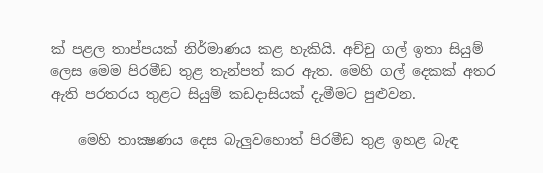ක්‌ පළල තාප්පයක්‌ නිර්මාණය කළ හැකියි. අච්චු ගල් ඉතා සියුම් ලෙස මෙම පිරමීඩ තුළ තැන්පත් කර ඇත. මෙහි ගල් දෙකක්‌ අතර ඇති පරතරය තුළට සියුම් කඩදාසියක්‌ දැමීමට පුළුවන.

    මෙහි තාක්‍ෂණය දෙස බැලුවහොත් පිරමීඩ තුළ ඉහළ බැඳ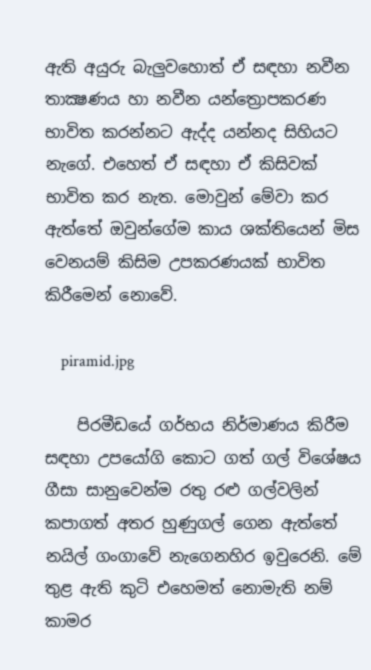ඇති අයුරු බැලුවහොත් ඒ සඳහා නවීන තාක්‍ෂණය හා නවීන යන්ත්‍රොපකරණ භාවිත කරන්නට ඇද්ද යන්නද සිහියට නැගේ. එහෙත් ඒ සඳහා ඒ කිසිවක්‌ භාවිත කර නැත. මොවුන් මේවා කර ඇත්තේ ඔවුන්ගේම කාය ශක්‌තියෙන් මිස වෙනයම් කිසිම උපකරණයක්‌ භාවිත කිරීමෙන් නොවේ.

    piramid.jpg

    පිරමීඩයේ ගර්භය නිර්මාණය කිරීම සඳහා උපයෝගි කොට ගත් ගල් විශේෂය ගීසා සානුවෙන්ම රතු රළු ගල්වලින් කපාගත් අතර හුණුගල් ගෙන ඇත්තේ නයිල් ගංගාවේ නැගෙනහිර ඉවුරෙනි. මේ තුළ ඇති කුටි එහෙමත් නොමැති නම් කාමර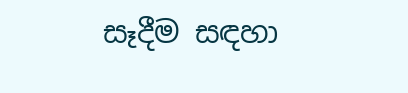සෑදීම සඳහා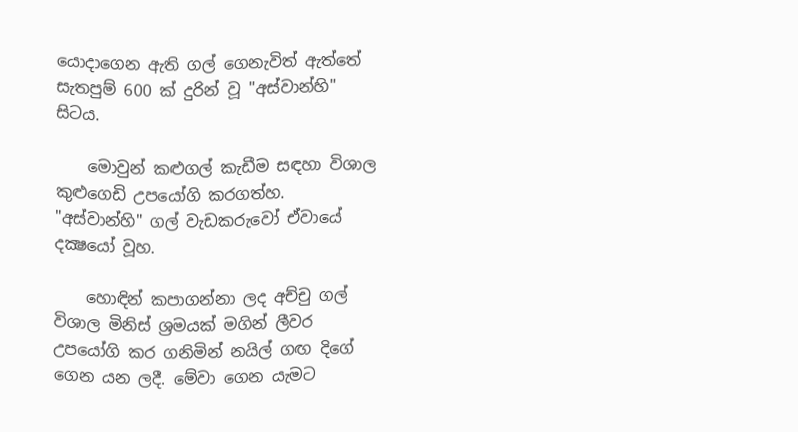යොදාගෙන ඇති ගල් ගෙනැවිත් ඇත්තේ සැතපුම් 600 ක්‌ දුරින් වූ "අස්‌වාන්හි" සිටය.

    මොවුන් කළුගල් කැඩීම සඳහා විශාල කුළුගෙඩි උපයෝගි කරගත්හ. "අස්‌වාන්හි" ගල් වැඩකරුවෝ ඒවායේ දක්‍ෂයෝ වූහ.

    හොඳින් කපාගන්නා ලද අච්චු ගල් විශාල මිනිස්‌ ශ්‍රමයක්‌ මගින් ලීවර උපයෝගි කර ගනිමින් නයිල් ගඟ දිගේ ගෙන යන ලදී. මේවා ගෙන යැමට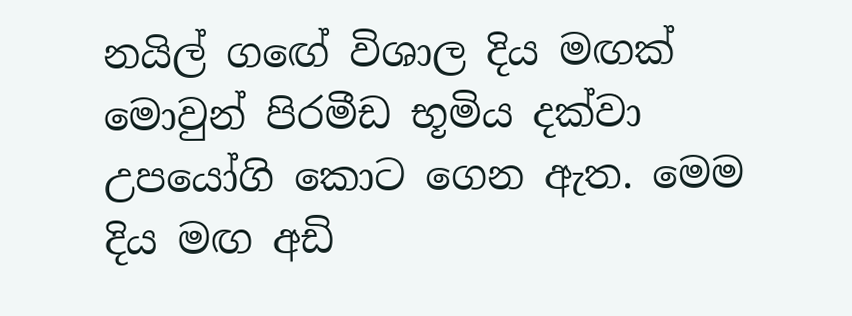නයිල් ගඟේ විශාල දිය මඟක්‌ මොවුන් පිරමීඩ භූමිය දක්‌වා උපයෝගි කොට ගෙන ඇත. මෙම දිය මඟ අඩි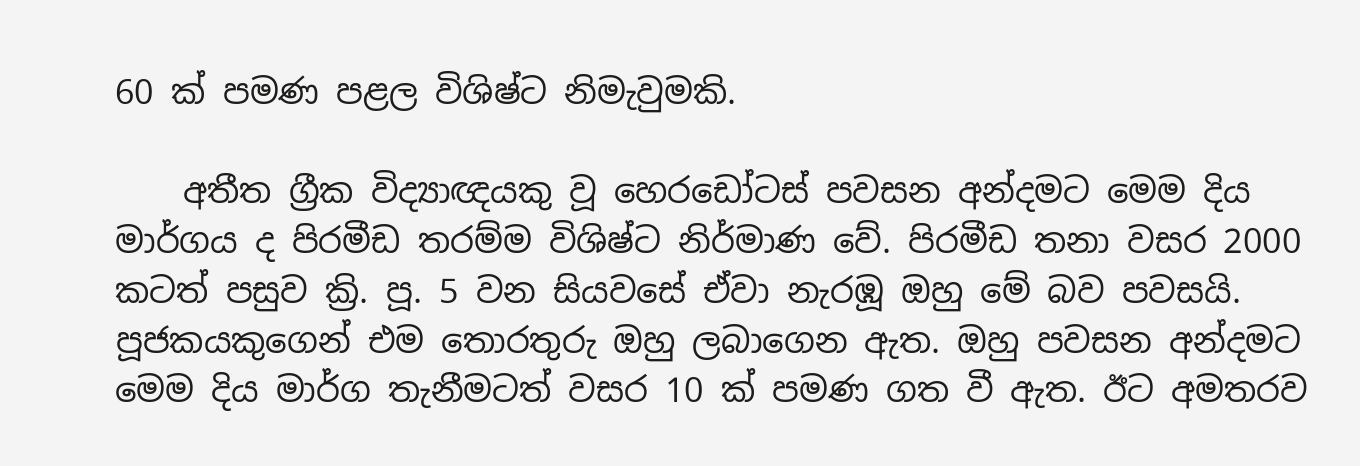60 ක්‌ පමණ පළල විශිෂ්ට නිමැවුමකි.

    අතීත ග්‍රීක විද්‍යාඥයකු වූ හෙරඩෝටස්‌ පවසන අන්දමට මෙම දිය මාර්ගය ද පිරමීඩ තරම්ම විශිෂ්ට නිර්මාණ වේ. පිරමීඩ තනා වසර 2000 කටත් පසුව ක්‍රි. පූ. 5 වන සියවසේ ඒවා නැරඹූ ඔහු මේ බව පවසයි. පූජකයකුගෙන් එම තොරතුරු ඔහු ලබාගෙන ඇත. ඔහු පවසන අන්දමට මෙම දිය මාර්ග තැනීමටත් වසර 10 ක්‌ පමණ ගත වී ඇත. ඊට අමතරව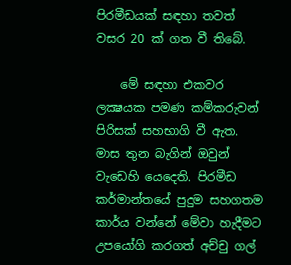පිරමීඩයක්‌ සඳහා තවත් වසර 20 ක්‌ ගත වී තිබේ.

    මේ සඳහා එකවර ලක්‍ෂයක පමණ කම්කරුවන් පිරිසක්‌ සහභාගි වී ඇත. මාස තුන බැගින් ඔවුන් වැඩෙහි යෙදෙති. පිරමීඩ කර්මාන්තයේ පුදුම සහගතම කාර්ය වන්නේ මේවා හැදීමට උපයෝගි කරගත් අච්චු ගල්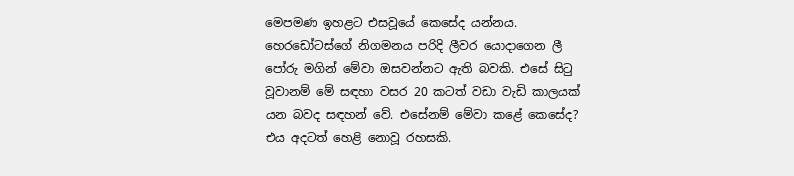මෙපමණ ඉහළට එසවූයේ කෙසේද යන්නය. හෙරඩෝටස්‌ගේ නිගමනය පරිදි ලීවර යොදාගෙන ලී පෝරු මගින් මේවා ඔසවන්නට ඇති බවකි. එසේ සිටු වූවානම් මේ සඳහා වසර 20 කටත් වඩා වැඩි කාලයක්‌ යන බවද සඳහන් වේ. එසේනම් මේවා කළේ කෙසේද? එය අදටත් හෙළි නොවූ රහසකි.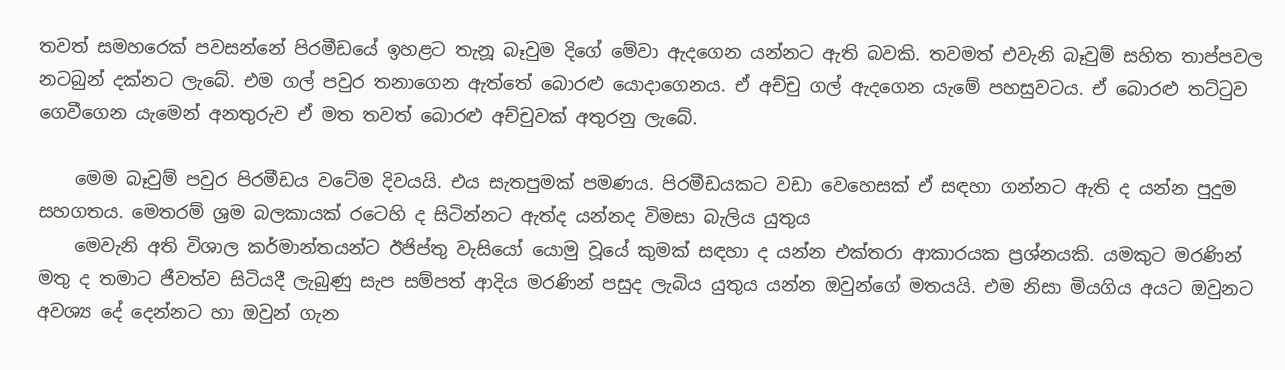තවත් සමහරෙක්‌ පවසන්නේ පිරමීඩයේ ඉහළට තැනූ බෑවුම දිගේ මේවා ඇදගෙන යන්නට ඇති බවකි. තවමත් එවැනි බෑවුම් සහිත තාප්පවල නටබුන් දක්‌නට ලැබේ. එම ගල් පවුර තනාගෙන ඇත්තේ බොරළු යොදාගෙනය. ඒ අච්චු ගල් ඇදගෙන යැමේ පහසුවටය. ඒ බොරළු තට්‌ටුව ගෙවීගෙන යැමෙන් අනතුරුව ඒ මත තවත් බොරළු අච්චුවක්‌ අතුරනු ලැබේ.

    මෙම බෑවුම් පවුර පිරමීඩය වටේම දිවයයි. එය සැතපුමක්‌ පමණය. පිරමීඩයකට වඩා වෙහෙසක්‌ ඒ සඳහා ගන්නට ඇති ද යන්න පුදුම සහගතය. මෙතරම් ශ්‍රම බලකායක්‌ රටෙහි ද සිටින්නට ඇත්ද යන්නද විමසා බැලිය යුතුය
    මෙවැනි අති විශාල කර්මාන්තයන්ට ඊජිප්තු වැසියෝ යොමු වූයේ කුමක්‌ සඳහා ද යන්න එක්‌තරා ආකාරයක ප්‍රශ්නයකි. යමකුට මරණින් මතු ද තමාට ජීවත්ව සිටියදී ලැබුණු සැප සම්පත් ආදිය මරණින් පසුද ලැබිය යුතුය යන්න ඔවුන්ගේ මතයයි. එම නිසා මියගිය අයට ඔවුනට අවශ්‍ය දේ දෙන්නට හා ඔවුන් ගැන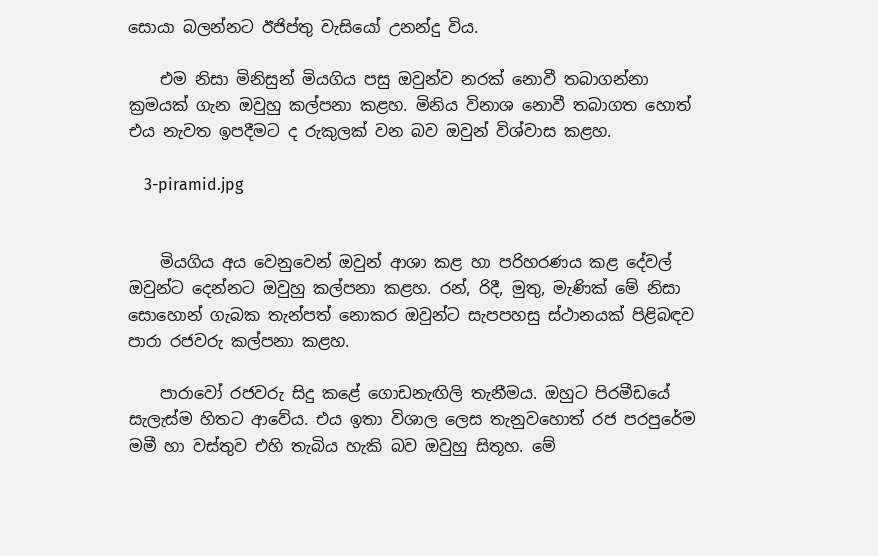සොයා බලන්නට ඊජිප්තු වැසියෝ උනන්දු විය.

    එම නිසා මිනිසුන් මියගිය පසු ඔවුන්ව නරක්‌ නොවී තබාගන්නා ක්‍රමයක්‌ ගැන ඔවුහු කල්පනා කළහ. මිනිය විනාශ නොවී තබාගත හොත් එය නැවත ඉපදීමට ද රුකුලක්‌ වන බව ඔවුන් විශ්වාස කළහ.

    3-piramid.jpg


    මියගිය අය වෙනුවෙන් ඔවුන් ආශා කළ හා පරිහරණය කළ දේවල් ඔවුන්ට දෙන්නට ඔවුහු කල්පනා කළහ. රන්, රිදී, මුතු, මැණික්‌ මේ නිසා සොහොන් ගැබක තැන්පත් නොකර ඔවුන්ට සැපපහසු ස්‌ථානයක්‌ පිළිබඳව පාරා රජවරු කල්පනා කළහ.

    පාරාවෝ රජවරු සිදු කළේ ගොඩනැඟිලි තැනීමය. ඔහුට පිරමීඩයේ සැලැස්‌ම හිතට ආවේය. එය ඉතා විශාල ලෙස තැනුවහොත් රජ පරපුරේම මමී හා වස්‌තුව එහි තැබිය හැකි බව ඔවුහු සිතූහ. මේ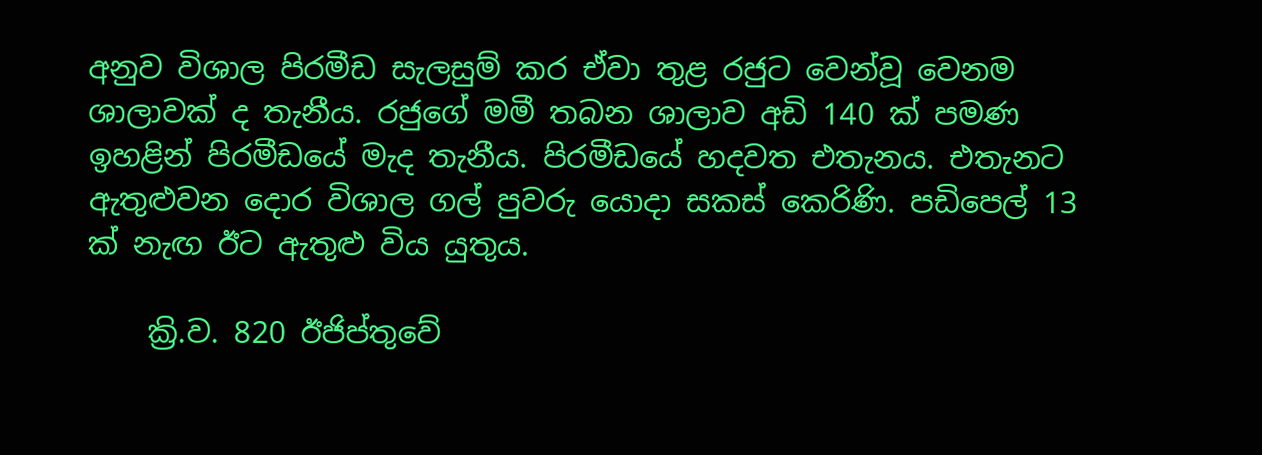අනුව විශාල පිරමීඩ සැලසුම් කර ඒවා තුළ රජුට වෙන්වූ වෙනම ශාලාවක්‌ ද තැනීය. රජුගේ මමී තබන ශාලාව අඩි 140 ක්‌ පමණ ඉහළින් පිරමීඩයේ මැද තැනීය. පිරමීඩයේ හදවත එතැනය. එතැනට ඇතුළුවන දොර විශාල ගල් පුවරු යොදා සකස්‌ කෙරිණි. පඩිපෙල් 13 ක්‌ නැඟ ඊට ඇතුළු විය යුතුය.

    ක්‍රි.ව. 820 ඊජිප්තුවේ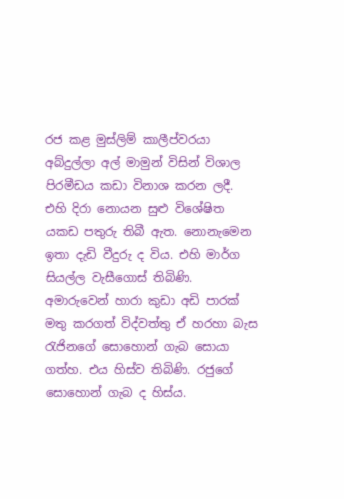රජ කළ මුස්‌ලිම් කාලීප්වරයා අබ්දුල්ලා අල් මාමුන් විසින් විශාල පිරමීඩය කඩා විනාශ කරන ලදී. එහි දිරා නොයන සුළු විශේෂිත යකඩ පතුරු තිබී ඇත. නොනැමෙන ඉතා දැඩි වීදුරු ද විය. එහි මාර්ග සියල්ල වැසීගොස්‌ තිබිණි. අමාරුවෙන් හාරා කුඩා අඩි පාරක්‌ මතු කරගත් විද්වත්තු ඒ හරහා බැස රැජිනගේ සොහොන් ගැබ සොයා ගත්හ. එය හිස්‌ව තිබිණි. රජුගේ සොහොන් ගැබ ද හිස්‌ය.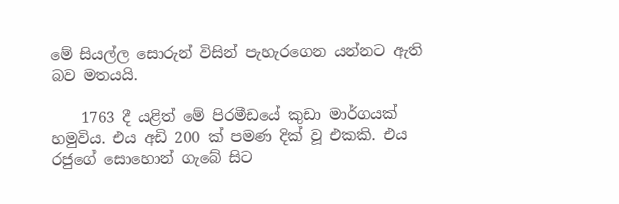මේ සියල්ල සොරුන් විසින් පැහැරගෙන යන්නට ඇති බව මතයයි.

    1763 දී යළිත් මේ පිරමීඩයේ කුඩා මාර්ගයක්‌ හමුවිය. එය අඩි 200 ක්‌ පමණ දික්‌ වූ එකකි. එය රජුගේ සොහොන් ගැබේ සිට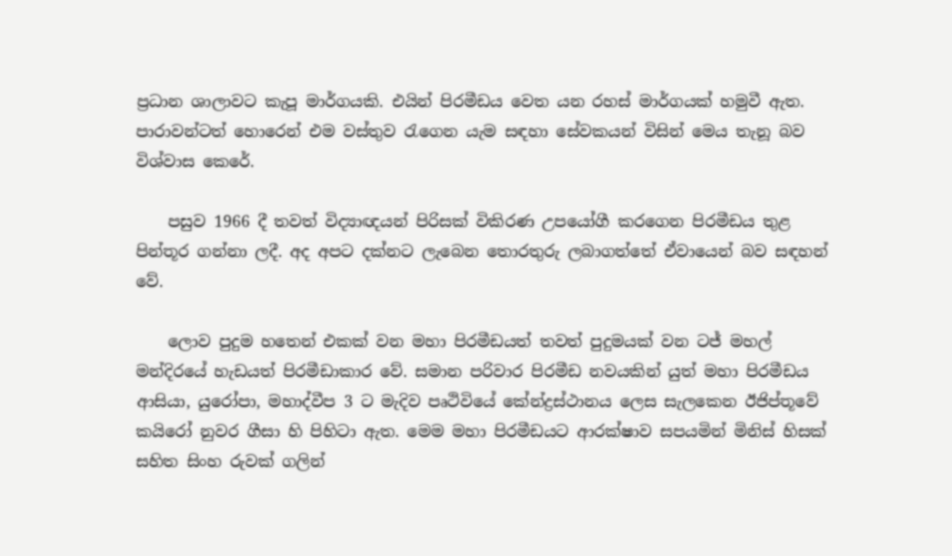ප්‍රධාන ශාලාවට කැපූ මාර්ගයකි. එයින් පිරමීඩය වෙත යන රහස්‌ මාර්ගයක්‌ හමුවී ඇත. පාරාවන්ටත් හොරෙන් එම වස්‌තුව රැගෙන යැම සඳහා සේවකයන් විසින් මෙය තැනූ බව විශ්වාස කෙරේ.

    පසුව 1966 දී තවත් විද්‍යාඥයන් පිරිසක්‌ විකිරණ උපයෝගී කරගෙන පිරමීඩය තුළ පින්තූර ගන්නා ලදී. අද අපට දක්‌නට ලැබෙන තොරතුරු ලබාගත්තේ ඒවායෙන් බව සඳහන් වේ.

    ලොව පුදුම හතෙන් එකක් වන මහා පිරමීඩයත් තවත් පුදුමයක් වන ටජ් මහල් මන්දිරයේ හැඩයත් පිරමීඩාකාර වේ. සමාන පරිවාර පිරමීඩ නවයකින් යුත් මහා පිරමීඩය ආසියා, යුරෝපා, මහාද්වීප 3 ට මැදිව පෘථිවියේ කේන්ද්‍රස්ථානය ලෙස සැලකෙන ඊජිප්තූවේ කයි‍රෝ නුවර ගීසා හි පිහිටා ඇත. මෙම මහා පිරමීඩයට ආරක්ෂාව සපයමින් මිනිස් හිසක් සහිත සිංහ රුවක් ගලින්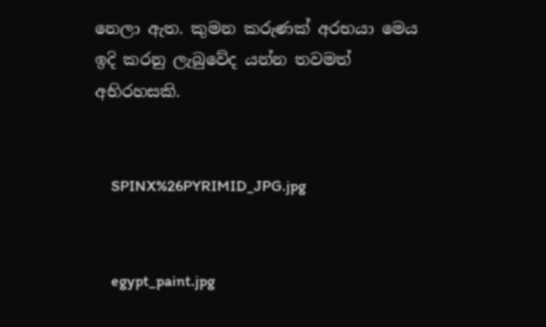නෙලා ඇත. කුමන කරුණක් අරභයා මෙය ඉදි කරනු ලැබුවේද යන්න තවමත් අභිරහසකි.


    SPINX%26PYRIMID_JPG.jpg


    egypt_paint.jpg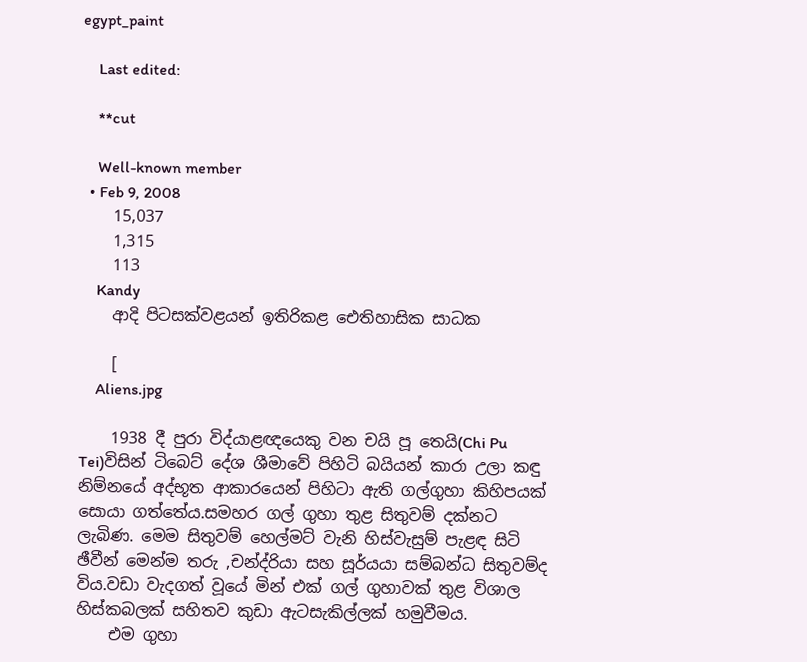egypt_paint

    Last edited:

    **cut

    Well-known member
  • Feb 9, 2008
    15,037
    1,315
    113
    Kandy
    ආදි පිටසක්වළයන් ඉතිරිකළ ඓතිහාසික සාධක

    [
    Aliens.jpg

    1938 දී පුරා විද්යාළඥයෙකු වන චයි පූ තෙයි(Chi Pu Tei)විසින් ටිබෙට් දේශ ශීමාවේ පිහිටි බයියන් කාරා උලා කඳු නිම්නයේ අද්භූත ආකාරයෙන් පිහිටා ඇති ගල්ගුහා කිහිපයක් සොයා ගත්තේය.සමහර ගල් ගුහා තුළ සිතුවම් දක්නට ලැබිණ. මෙම සිතුවම් හෙල්මට් වැනි හිස්වැසුම් පැළඳ සිටි ඡීවීන් මෙන්ම තරු ,චන්ද්රියා සහ සූර්යයා සම්බන්ධ සිතුවම්ද විය.වඩා වැදගත් වූයේ මින් එක් ගල් ගුහාවක් තුළ විශාල හිස්කබලක් සහිතව කුඩා ඇටසැකිල්ලක් හමුවීමය.
    එම ගුහා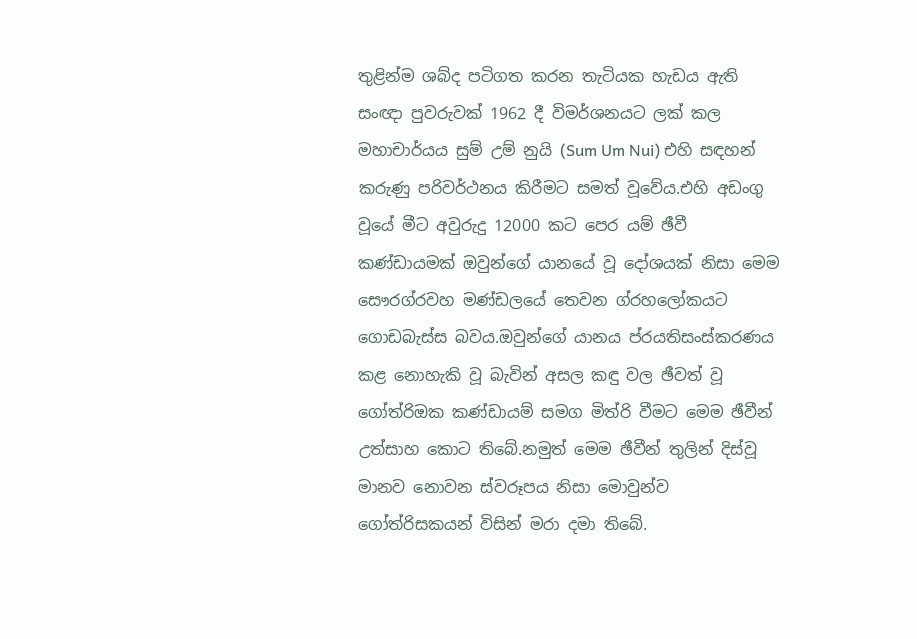තුළින්ම ශබ්ද පටිගත කරන තැටියක හැඩය ඇති සංඥා පුවරුවක් 1962 දී විමර්ශනයට ලක් කල මහාචාර්යය සුම් උම් නුයි (Sum Um Nui) එහි සඳහන් කරුණු පරිවර්ථනය කිරීමට සමත් වූවේය.එහි අඩංගු වූයේ මීට අවුරුදු 12000 කට පෙර යම් ඡීවී කණ්ඩායමක් ඔවුන්ගේ යානයේ වූ දෝශයක් නිසා මෙම සෞරග්රවහ මණ්ඩලයේ තෙවන ග්රහලෝකයට ගොඩබැස්ස බවය.ඔවුන්ගේ යානය ප්රයතිසංස්කරණය කළ නොහැකි වූ බැවින් අසල කඳු වල ඡීවත් වූ ගෝත්රිඔක කණ්ඩායම් සමග මිත්රි වීමට මෙම ඡීවීන් උත්සාහ කොට තිබේ.නමුත් මෙම ඡීවීන් තුලින් දිස්වූ මානව නොවන ස්වරූපය නිසා මොවුන්ව ගෝත්රිසකයන් විසින් මරා දමා තිබේ.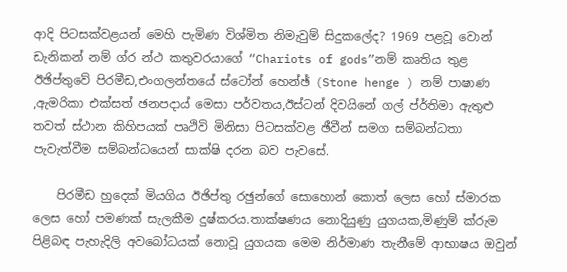ආදි පිටසක්වළයන් මෙහි පැමිණ විශ්මිත නිමැවුම් සිදුකලේද? 1969 පළවූ වොන් ඩැනිකන් නම් ග්ර න්ථ කතුවරයාගේ “Chariots of gods”නම් කෘතිය තුළ ඊඡිප්තුවේ පිරමීඩ,එංගලන්තයේ ස්ටෝන් හෙන්ඡ් (Stone henge ) නම් පාෂාණ ,ඇමරිකා එක්සත් ඡනපදාය් මෙසා පර්වතය,ඊස්ටන් දිවයිනේ ගල් ප්ර්තිමා ඇතුළු තවත් ස්ථාන කිහිපයක් පෘථිවි මිනිසා පිටසක්වළ ඡීවීන් සමග සම්බන්ධතා පැවැත්වීම සම්බන්ධයෙන් සාක්ෂි දරන බව පැවසේ.

    පිරමීඩ හුදෙක් මියගිය ඊඡිප්තු රඡුන්ගේ සොහොන් කොත් ලෙස හෝ ස්මාරක ලෙස හෝ පමණක් සැලකීම දුෂ්කරය.තාක්ෂණය නොදියුණු යුගයක,මිණුම් ක්රුම පිළිබඳ පැහැදිලි අවබෝධයක් නොවූ යුගයක මෙම නිර්මාණ තැනීමේ ආභාෂය ඔවුන්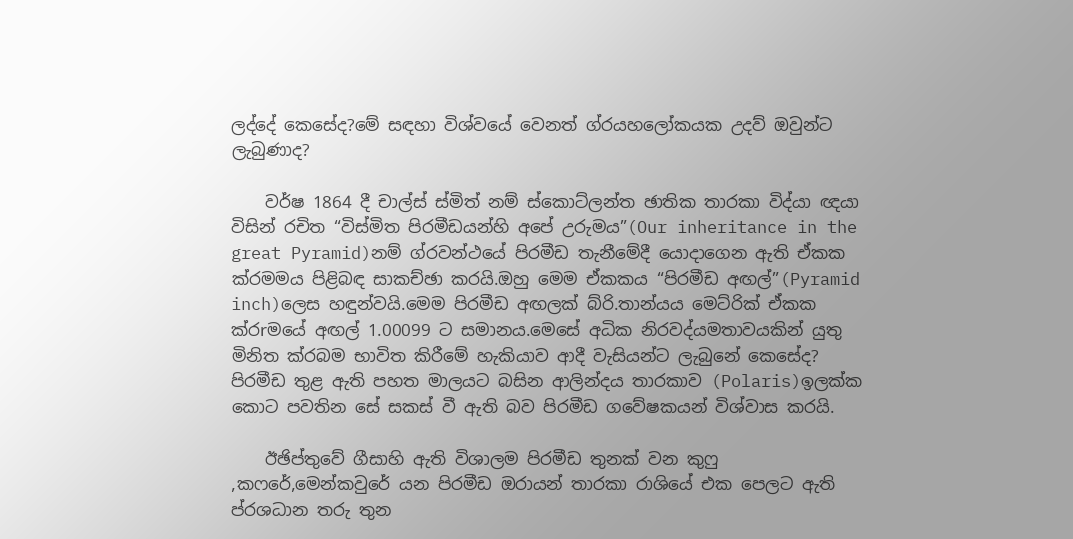ලද්දේ කෙසේද?මේ සඳහා විශ්වයේ වෙනත් ග්රයහලෝකයක උදව් ඔවුන්ට ලැබුණාද?

    වර්ෂ 1864 දී චාල්ස් ස්මිත් නම් ස්කොට්ලන්ත ඡාතික තාරකා විද්යා ඥයා විසින් රචිත “විස්මිත පිරමීඩයන්හි අපේ උරුමය”(Our inheritance in the great Pyramid)නම් ග්රවන්ථයේ පිරමීඩ තැනීමේදී යොදාගෙන ඇති ඒකක ක්රමමය පිළිබඳ සාකච්ඡා කරයි.ඔහු මෙම ඒකකය “පිරමීඩ අඟල්”(Pyramid inch)ලෙස හඳුන්වයි.මෙම පිරමීඩ අඟලක් බ්රි.තාන්යය මෙට්රික් ඒකක ක්රrමයේ අඟල් 1.00099 ට සමානය.මෙසේ අධික නිරවද්යමතාවයකින් යුතු මිනිත ක්රබම භාවිත කිරීමේ හැකියාව ආදී වැසියන්ට ලැබුනේ කෙසේද? පිරමීඩ තුළ ඇති පහත මාලයට බසින ආලින්දය තාරකාව (Polaris)ඉලක්ක කොට පවතින සේ සකස් වී ඇති බව පිරමීඩ ගවේෂකයන් විශ්වාස කරයි.

    ඊඡිප්තුවේ ගීසාහි ඇති විශාලම පිරමීඩ තුනක් වන කුෆු ,කෆරේ,මෙන්කවුරේ යන පිරමීඩ ඔරායන් තාරකා රාශියේ එක පෙලට ඇති ප්රශධාන තරු තුන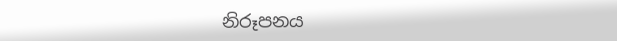නිරූපනය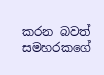කරන බවත් සමහරකගේ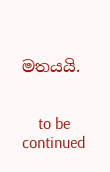මතයයි.


    to be continued